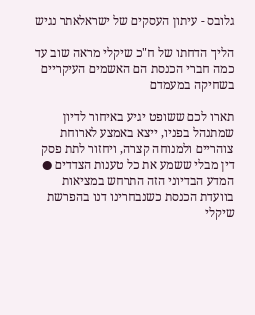גלובס - עיתון העסקים של ישראלאתר נגיש

הליך הדחתו של ח"כ שיקלי מראה שוב עד כמה חברי הכנסת הם האשמים העיקריים בשחיקה במעמדם

תארו לכם ששופט יגיע באיחור לדיון שמתנהל בפניו, ייצא באמצע לארוחת צוהריים ולמנוחה קצרה, ויחזור לתת פסק דין מבלי ששמע את כל טענות הצדדים ● המדע הבדיוני הזה התרחש במציאות בוועדת הכנסת כשנבחרינו דנו בהפרשת שיקלי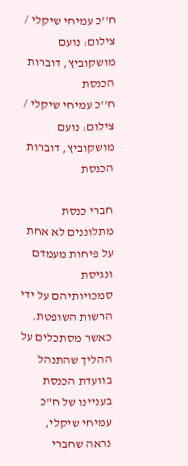ח''כ עמיחי שיקלי / צילום: נועם מושקוביץ, דוברות הכנסת
ח''כ עמיחי שיקלי / צילום: נועם מושקוביץ, דוברות הכנסת

חברי כנסת מתלוננים לא אחת על פיחות מעמדם ונגיסת סמכויותיהם על ידי הרשות השופטת. כאשר מסתכלים על ההליך שהתנהל בוועדת הכנסת בעניינו של ח"כ עמיחי שיקלי, נראה שחברי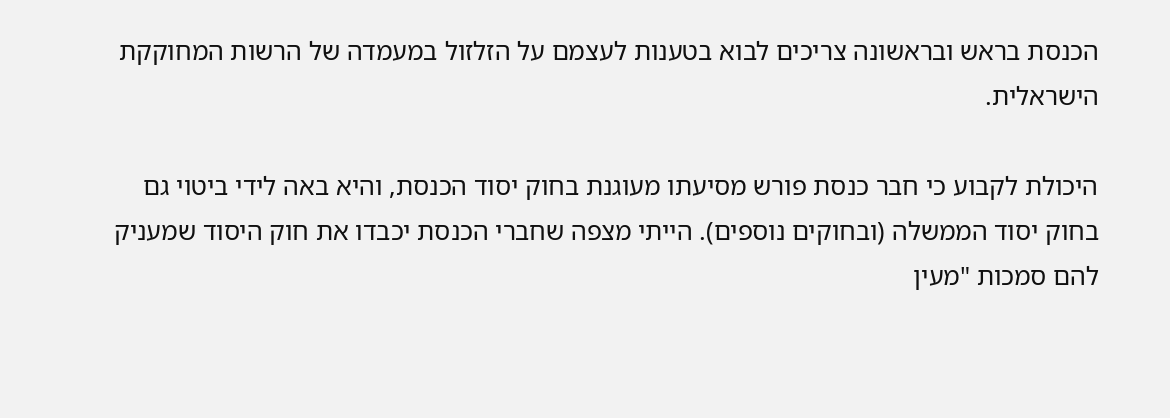הכנסת בראש ובראשונה צריכים לבוא בטענות לעצמם על הזלזול במעמדה של הרשות המחוקקת הישראלית.

היכולת לקבוע כי חבר כנסת פורש מסיעתו מעוגנת בחוק יסוד הכנסת, והיא באה לידי ביטוי גם בחוק יסוד הממשלה (ובחוקים נוספים). הייתי מצפה שחברי הכנסת יכבדו את חוק היסוד שמעניק להם סמכות "מעין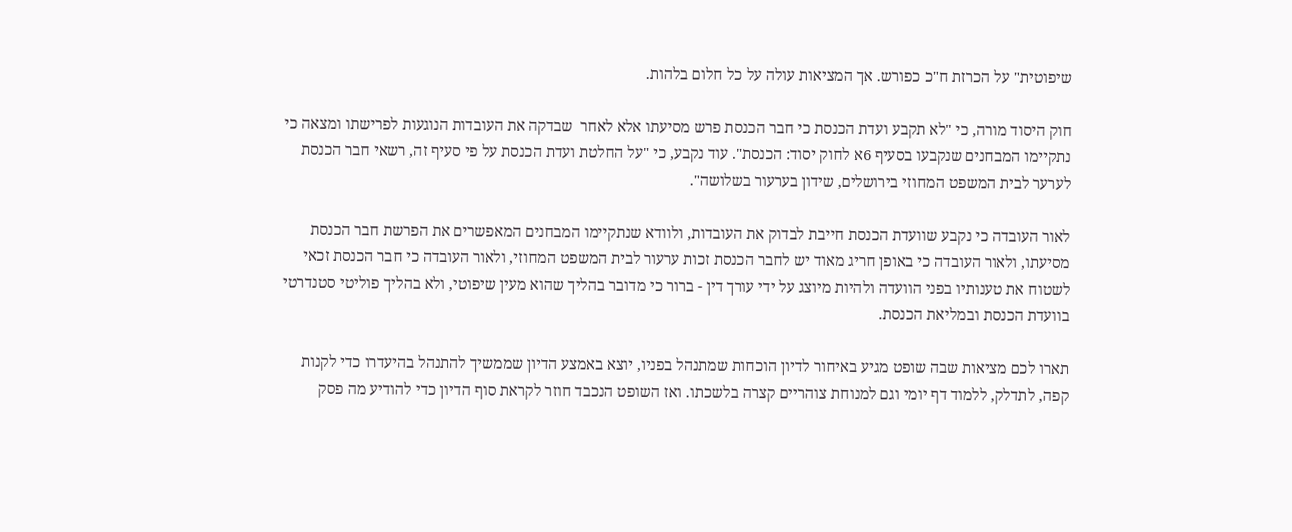שיפוטית" על הכרזת ח"כ כפורש. אך המציאות עולה על כל חלום בלהות.

חוק היסוד מורה, כי "לא תקבע ועדת הכנסת כי חבר הכנסת פרש מסיעתו אלא לאחר  שבדקה את העובדות הנוגעות לפרישתו ומצאה כי נתקיימו המבחנים שנקבעו בסעיף 6א לחוק יסוד: הכנסת". עוד נקבע, כי "על החלטת ועדת הכנסת על פי סעיף זה, רשאי חבר הכנסת לערער לבית המשפט המחוזי בירושלים, שידון בערעור בשלושה".

לאור העובדה כי נקבע שוועדת הכנסת חייבת לבדוק את העובדות, ולוודא שנתקיימו המבחנים המאפשרים את הפרשת חבר הכנסת מסיעתו, ולאור העובדה כי באופן חריג מאוד יש לחבר הכנסת זכות ערעור לבית המשפט המחוזי, ולאור העובדה כי חבר הכנסת זכאי לשטוח את טענותיו בפני הוועדה ולהיות מיוצג על ידי עורך דין - ברור כי מדובר בהליך שהוא מעין שיפוטי, ולא בהליך פוליטי סטנדרטי בוועדת הכנסת ובמליאת הכנסת.

תארו לכם מציאות שבה שופט מגיע באיחור לדיון הוכחות שמתנהל בפניו, יוצא באמצע הדיון שממשיך להתנהל בהיעדרו כדי לקנות קפה, לתדלק, ללמוד דף יומי וגם למנוחת צוהריים קצרה בלשכתו. ואז השופט הנכבד חוזר לקראת סוף הדיון כדי להודיע מה פסק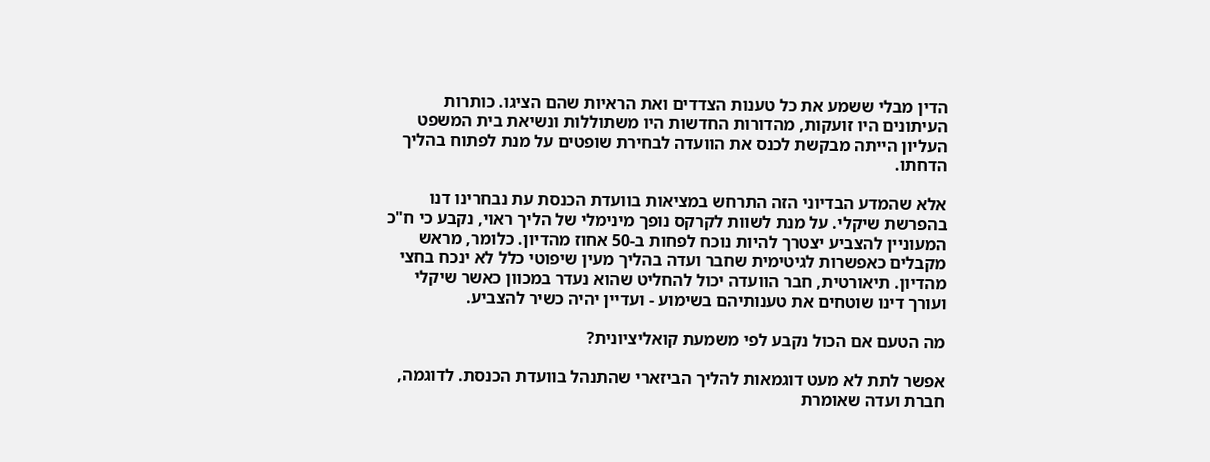הדין מבלי ששמע את כל טענות הצדדים ואת הראיות שהם הציגו. כותרות העיתונים היו זועקות, מהדורות החדשות היו משתוללות ונשיאת בית המשפט העליון הייתה מבקשת לכנס את הוועדה לבחירת שופטים על מנת לפתוח בהליך הדחתו.

אלא שהמדע הבדיוני הזה התרחש במציאות בוועדת הכנסת עת נבחרינו דנו בהפרשת שיקלי. על מנת לשוות לקרקס נופך מינימלי של הליך ראוי, נקבע כי ח"כ המעוניין להצביע יצטרך להיות נוכח לפחות ב-50 אחוז מהדיון. כלומר, מראש מקבלים כאפשרות לגיטימית שחבר ועדה בהליך מעין שיפוטי כלל לא ינכח בחצי מהדיון. תיאורטית, חבר הוועדה יכול להחליט שהוא נעדר במכוון כאשר שיקלי ועורך דינו שוטחים את טענותיהם בשימוע - ועדיין יהיה כשיר להצביע.

מה הטעם אם הכול נקבע לפי משמעת קואליציונית?

אפשר לתת לא מעט דוגמאות להליך הביזארי שהתנהל בוועדת הכנסת. לדוגמה, חברת ועדה שאומרת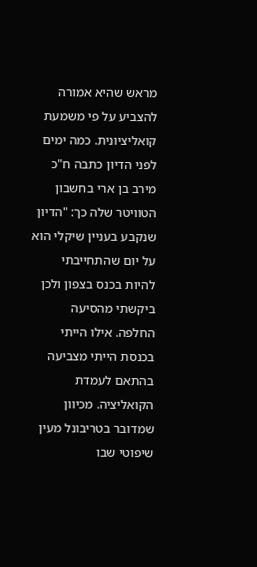מראש שהיא אמורה להצביע על פי משמעת קואליציונית. כמה ימים לפני הדיון כתבה ח"כ מירב בן ארי בחשבון הטוויטר שלה כך: "הדיון שנקבע בעניין שיקלי הוא על יום שהתחייבתי להיות בכנס בצפון ולכן ביקשתי מהסיעה החלפה. אילו הייתי בכנסת הייתי מצביעה בהתאם לעמדת הקואליציה. מכיוון שמדובר בטריבונל מעין שיפוטי שבו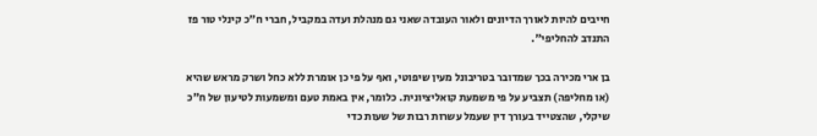חייבים להיות לאורך הדיונים ולאור העובדה שאני גם מנהלת ועדה במקביל, חברי ח"כ קינלי טור פז התנדב להחליפי".

בן ארי מכירה בכך שמדובר בטריבונל מעין שיפוטי, ואף על פי כן אומרת ללא כחל ושרק מראש שהיא (או מחליפה) תצביע על פי משמעת קואליציונית. כלומר, אין באמת טעם ומשמעות לטיעון של ח"כ שיקלי, שהצטייד בעורך דין שעמל עשרות רבות של שעות כדי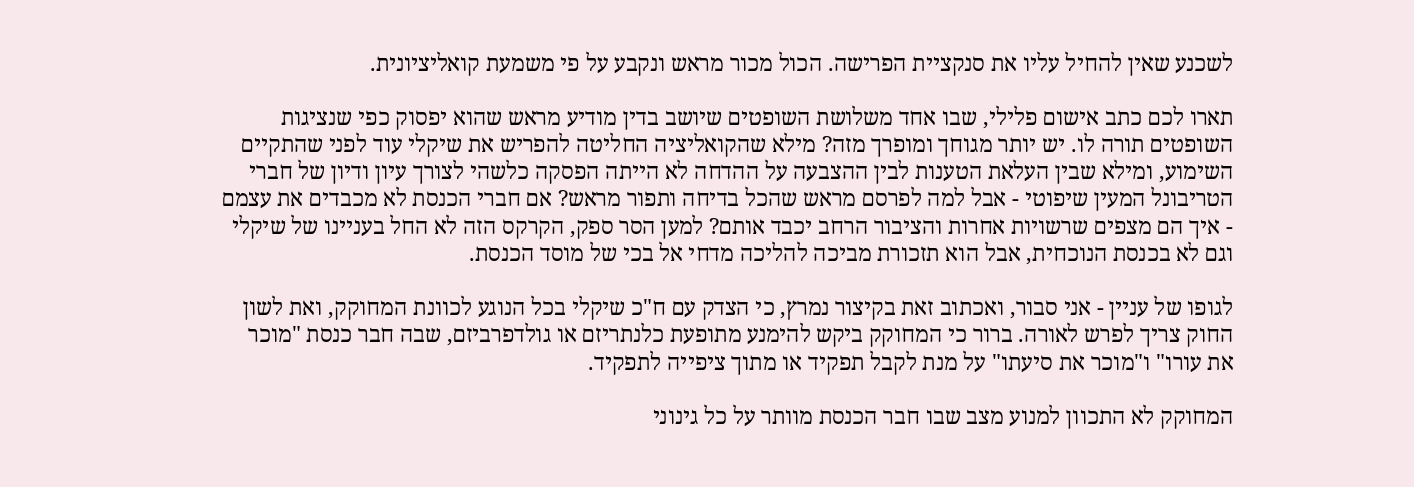לשכנע שאין להחיל עליו את סנקציית הפרישה. הכול מכור מראש ונקבע על פי משמעת קואליציונית.

תארו לכם כתב אישום פלילי, שבו אחד משלושת השופטים שיושב בדין מודיע מראש שהוא יפסוק כפי שנציגות השופטים תורה לו. יש יותר מגוחך ומופרך מזה? מילא שהקואליציה החליטה להפריש את שיקלי עוד לפני שהתקיים השימוע, ומילא שבין העלאת הטענות לבין ההצבעה על ההדחה לא הייתה הפסקה כלשהי לצורך עיון ודיון של חברי הטריבונל המעין שיפוטי - אבל למה לפרסם מראש שהכל בדיחה ותפור מראש? אם חברי הכנסת לא מכבדים את עצמם - איך הם מצפים שרשויות אחרות והציבור הרחב יכבד אותם? למען הסר ספק, הקרקס הזה לא החל בעניינו של שיקלי וגם לא בכנסת הנוכחית, אבל הוא תזכורת מביכה להליכה מדחי אל בכי של מוסד הכנסת.

לגופו של עניין - אני סבור, ואכתוב זאת בקיצור נמרץ, כי הצדק עם ח"כ שיקלי בכל הנוגע לכוונת המחוקק, ואת לשון החוק צריך לפרש לאורה. ברור כי המחוקק ביקש להימנע מתופעת כלנתריזם או גולדפרביזם, שבה חבר כנסת "מוכר את עורו" ו"מוכר את סיעתו" על מנת לקבל תפקיד או מתוך ציפייה לתפקיד.

המחוקק לא התכוון למנוע מצב שבו חבר הכנסת מוותר על כל גינוני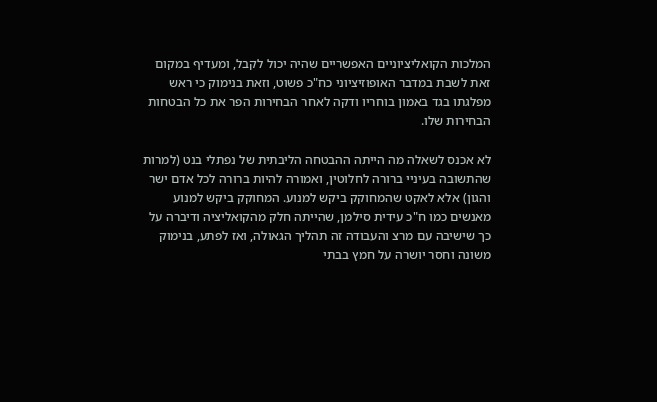המלכות הקואליציוניים האפשריים שהיה יכול לקבל, ומעדיף במקום זאת לשבת במדבר האופוזיציוני כח"כ פשוט, וזאת בנימוק כי ראש מפלגתו בגד באמון בוחריו ודקה לאחר הבחירות הפר את כל הבטחות הבחירות שלו.

לא אכנס לשאלה מה הייתה ההבטחה הליבתית של נפתלי בנט (למרות שהתשובה בעיניי ברורה לחלוטין, ואמורה להיות ברורה לכל אדם ישר והגון) אלא לאקט שהמחוקק ביקש למנוע. המחוקק ביקש למנוע מאנשים כמו ח"כ עידית סילמן, שהייתה חלק מהקואליציה ודיברה על כך שישיבה עם מרצ והעבודה זה תהליך הגאולה, ואז לפתע, בנימוק משונה וחסר יושרה על חמץ בבתי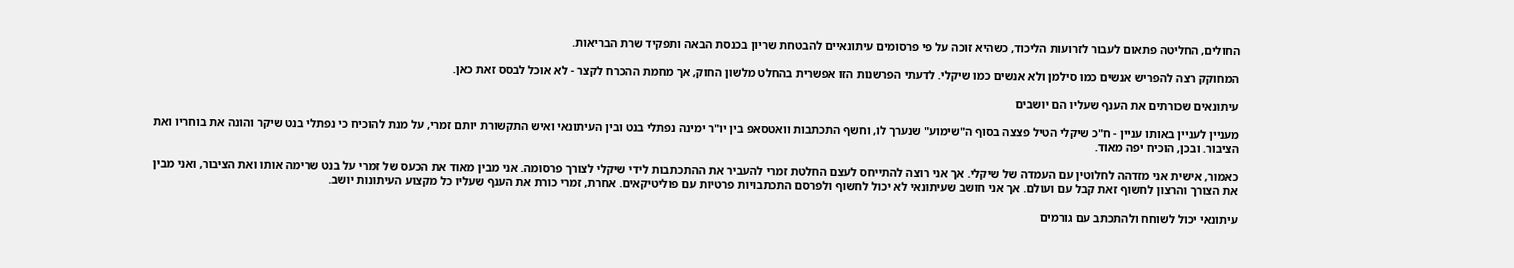החולים, החליטה פתאום לעבור לזרועות הליכוד, כשהיא זוכה על פי פרסומים עיתונאיים להבטחת שריון בכנסת הבאה ותפקיד שרת הבריאות.

המחוקק רצה להפריש אנשים כמו סילמן ולא אנשים כמו שיקלי. לדעתי הפרשנות הזו אפשרית בהחלט מלשון החוק, אך מחמת ההכרח לקצר - לא אוכל לבסס זאת כאן.

עיתונאים שכורתים את הענף שעליו הם יושבים

מעניין לעניין באותו עניין - ח"כ שיקלי הטיל פצצה בסוף ה"שימוע" שנערך לו, וחשף התכתבות וואטסאפ בין יו"ר ימינה נפתלי בנט ובין העיתונאי ואיש התקשורת יותם זמרי, על מנת להוכיח כי נפתלי בנט שיקר והונה את בוחריו ואת הציבור. ובכן, הוכיח יפה מאוד.

כאמור, אישית אני מזדהה לחלוטין עם העמדה של שיקלי. אך אני רוצה להתייחס לעצם החלטת זמרי להעביר את ההתכתבות לידי שיקלי לצורך פרסומה. אני מבין מאוד את הכעס של זמרי על בנט שרימה אותו ואת הציבור, ואני מבין את הצורך והרצון לחשוף זאת קבל עם ועולם. אך אני חושב שעיתונאי לא יכול לחשוף ולפרסם התכתבויות פרטיות עם פוליטיקאים. אחרת, זמרי כורת את הענף שעליו כל מקצוע העיתונות יושב.

עיתונאי יכול לשוחח ולהתכתב עם גורמים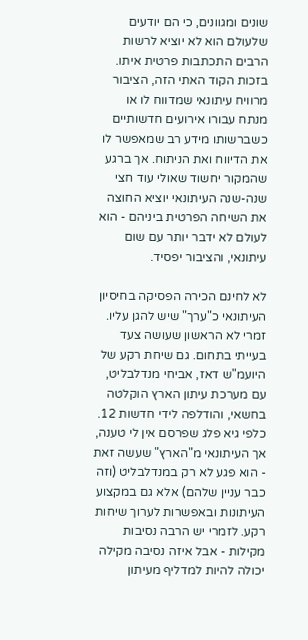שונים ומגוונים, כי הם יודעים שלעולם הוא לא יוציא לרשות הרבים התכתבות פרטית איתו. בזכות הקוד האתי הזה, הציבור מרוויח עיתונאי שמדווח לו או מנתח עבורו אירועים חדשותיים כשברשותו מידע רב שמאפשר לו את הדיווח ואת הניתוח. אך ברגע שהמקור יחשוד שאולי עוד חצי שנה-שנה העיתונאי יוציא החוצה את השיחה הפרטית ביניהם - הוא לעולם לא ידבר יותר עם שום עיתונאי, והציבור יפסיד.

לא לחינם הכירה הפסיקה בחיסיון העיתונאי כ"ערך" שיש להגן עליו. זמרי לא הראשון שעושה צעד בעייתי בתחום. גם שיחת רקע של היועמ"ש דאז, אביחי מנדלבליט, עם מערכת עיתון הארץ הוקלטה בחשאי, והודלפה לידי חדשות 12. כלפי גיא פלג שפרסם אין לי טענה, אך העיתונאי מ"הארץ" שעשה זאת - הוא פגע לא רק במנדלבליט (וזה כבר עניין שלהם) אלא גם במקצוע העיתונות ובאפשרות לערוך שיחות רקע. לזמרי יש הרבה נסיבות מקילות - אבל איזה נסיבה מקילה יכולה להיות למדליף מעיתון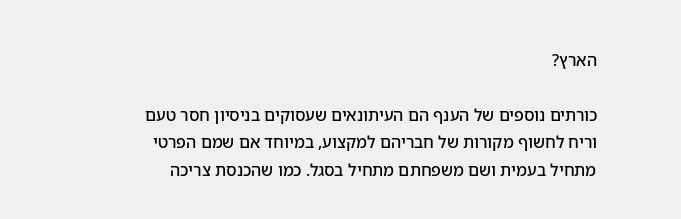הארץ?

כורתים נוספים של הענף הם העיתונאים שעסוקים בניסיון חסר טעם וריח לחשוף מקורות של חבריהם למקצוע, במיוחד אם שמם הפרטי מתחיל בעמית ושם משפחתם מתחיל בסגל. כמו שהכנסת צריכה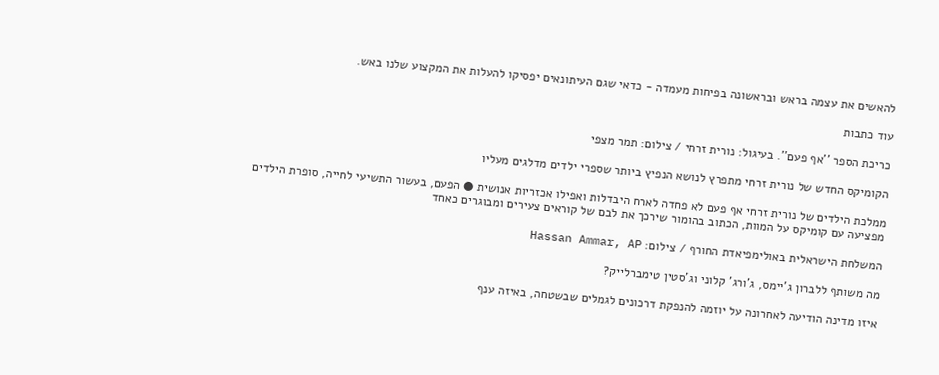להאשים את עצמה בראש ובראשונה בפיחות מעמדה - כדאי שגם העיתונאים יפסיקו להעלות את המקצוע שלנו באש.

עוד כתבות

כריכת הספר ''אף פעם''. בעיגול: נורית זרחי / צילום: תמר מצפי

הקומיקס החדש של נורית זרחי מתפרץ לנושא הנפיץ ביותר שספרי ילדים מדלגים מעליו

ממלכת הילדים של נורית זרחי אף פעם לא פחדה לארח היבדלות ואפילו אכזריות אנושית ● הפעם, בעשור התשיעי לחייה, סופרת הילדים מפציעה עם קומיקס על המוות, הכתוב בהומור שירכך את לבם של קוראים צעירים ומבוגרים כאחד

המשלחת הישראלית באולימפיאדת החורף / צילום: Hassan Ammar, AP

מה משותף ללברון ג'יימס, ג'ורג' קלוני וג'סטין טימברלייק?

איזו מדינה הודיעה לאחרונה על יוזמה להנפקת דרכונים לגמלים שבשטחה, באיזה ענף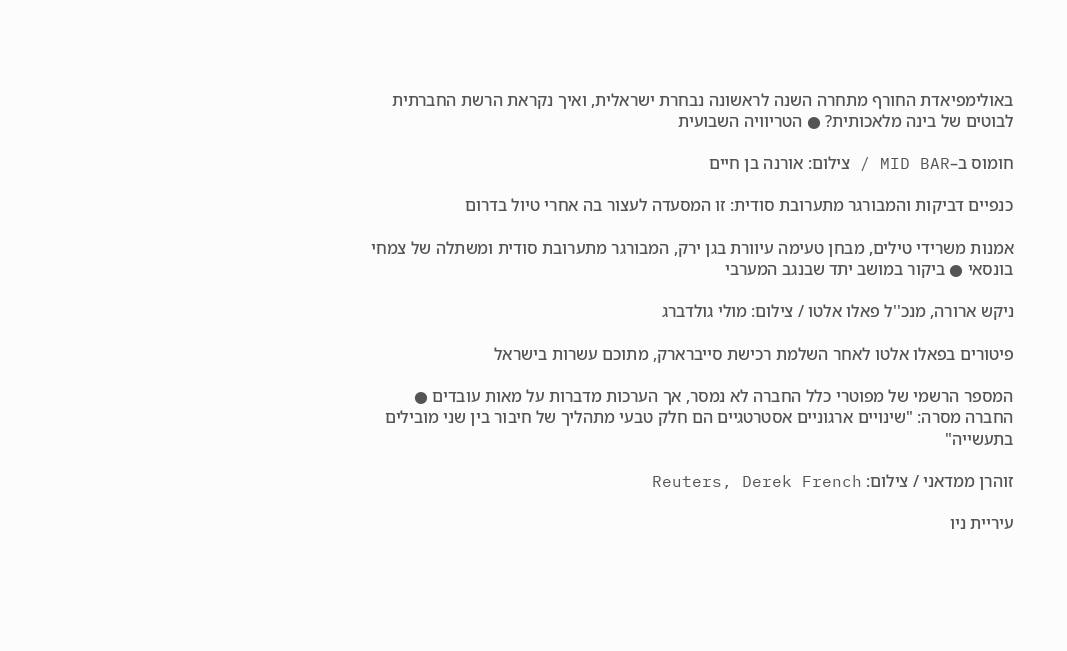באולימפיאדת החורף מתחרה השנה לראשונה נבחרת ישראלית, ואיך נקראת הרשת החברתית לבוטים של בינה מלאכותית? ● הטריוויה השבועית

חומוס ב–MID BAR / צילום: אורנה בן חיים

כנפיים דביקות והמבורגר מתערובת סודית: זו המסעדה לעצור בה אחרי טיול בדרום

אמנות משרידי טילים, מבחן טעימה עיוורת בגן ירק, המבורגר מתערובת סודית ומשתלה של צמחי בונסאי ● ביקור במושב יתד שבנגב המערבי

ניקש ארורה, מנכ''ל פאלו אלטו / צילום: מולי גולדברג

פיטורים בפאלו אלטו לאחר השלמת רכישת סייברארק, מתוכם עשרות בישראל

המספר הרשמי של מפוטרי כלל החברה לא נמסר, אך הערכות מדברות על מאות עובדים ● החברה מסרה: "שינויים ארגוניים אסטרטגיים הם חלק טבעי מתהליך של חיבור בין שני מובילים בתעשייה"

זוהרן ממדאני / צילום: Reuters, Derek French

עיריית ניו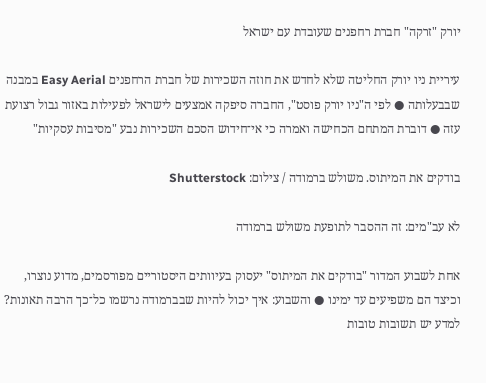יורק "זרקה" חברת רחפנים שעובדת עם ישראל

עיריית ניו יורק החליטה שלא לחדש את חוזה השכירות של חברת הרחפנים Easy Aerial במבנה שבבעלותה ● לפי ה"ניו יורק פוסט", החברה סיפקה אמצעים לישראל לפעילות באזור גבול רצועת עזה ● דוברת המתחם הכחישה ואמרה כי אי־חידוש הסכם השכירות נבע "מסיבות עסקיות"

בודקים את המיתוס. משולש ברמודה / צילום: Shutterstock

לא עב"מים: זה ההסבר לתופעת משולש ברמודה

אחת לשבוע המדור "בודקים את המיתוס" יעסוק בעיוותים היסטוריים מפורסמים, מדוע נוצרו, וכיצד הם משפיעים עד ימינו ● והשבוע: איך יכול להיות שבברמודה נרשמו כל־כך הרבה תאונות? למדע יש תשובות טובות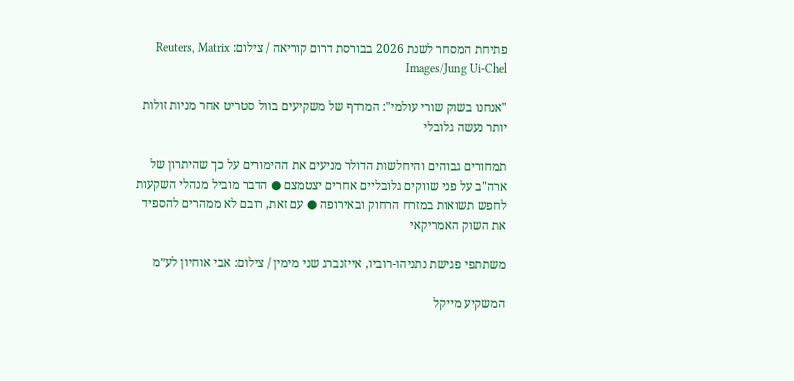פתיחת המסחר לשנת 2026 בבורסת דרום קוריאה / צילום: Reuters, Matrix Images/Jung Ui-Chel

"אנחנו בשוק שורי עולמי": המרדף של משקיעים בוול סטריט אחר מניות זולות יותר נעשה גלובלי

תמחורים גבוהים והיחלשות הדולר מניעים את ההימורים על כך שהיתרון של ארה"ב על פני שווקים גלובליים אחרים יצטמצם ● הדבר מוביל מנהלי השקעות לחפש תשואות במזרח הרחוק ובאירופה ● עם זאת, רובם לא ממהרים להספיד את השוק האמריקאי

משתתפי פגישת נתניהו-רוביו, אייזנברג שני מימין / צילום: אבי אוחיון לע״מ

המשקיע מייקל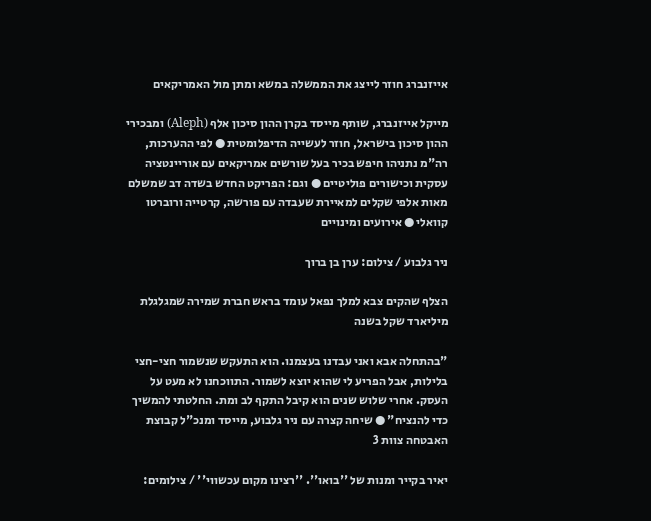אייזנברג חוזר לייצג את הממשלה במשא ומתן מול האמריקאים

מייקל אייזנברג, שותף מייסד בקרן ההון סיכון אלף (Aleph) ומבכירי ההון סיכון בישראל, חוזר לעשייה הדיפלומטית ● לפי ההערכות, רה"מ נתניהו חיפש בכיר בעל שורשים אמריקאים עם אוריינטציה עסקית וכישורים פוליטיים ● וגם: הפריקט החדש בשדה דב שמשלם מאות אלפי שקלים למאיירת שעבדה עם פורשה, קרטייה ורוברטו קוואלי ● אירועים ומינויים

ניר גלבוע / צילום: ערן בן ברוך

הצלף שהקים צבא למלך נפאל עומד בראש חברת שמירה שמגלגלת מיליארד שקל בשנה

"בהתחלה אבא ואני עבדנו בעצמנו. הוא התעקש שנשמור חצי-חצי בלילות, אבל הפריע לי שהוא יוצא לשמור. התווכחנו לא מעט על העסק. אחרי שלוש שנים הוא קיבל התקף לב ומת. החלטתי להמשיך כדי להנציח" ● שיחה קצרה עם ניר גלבוע, מייסד ומנכ"ל קבוצת האבטחה צוות 3

יאיר בקייר ומנות של ''בואו''. ''רצינו מקום עכשווי'' / צילומים: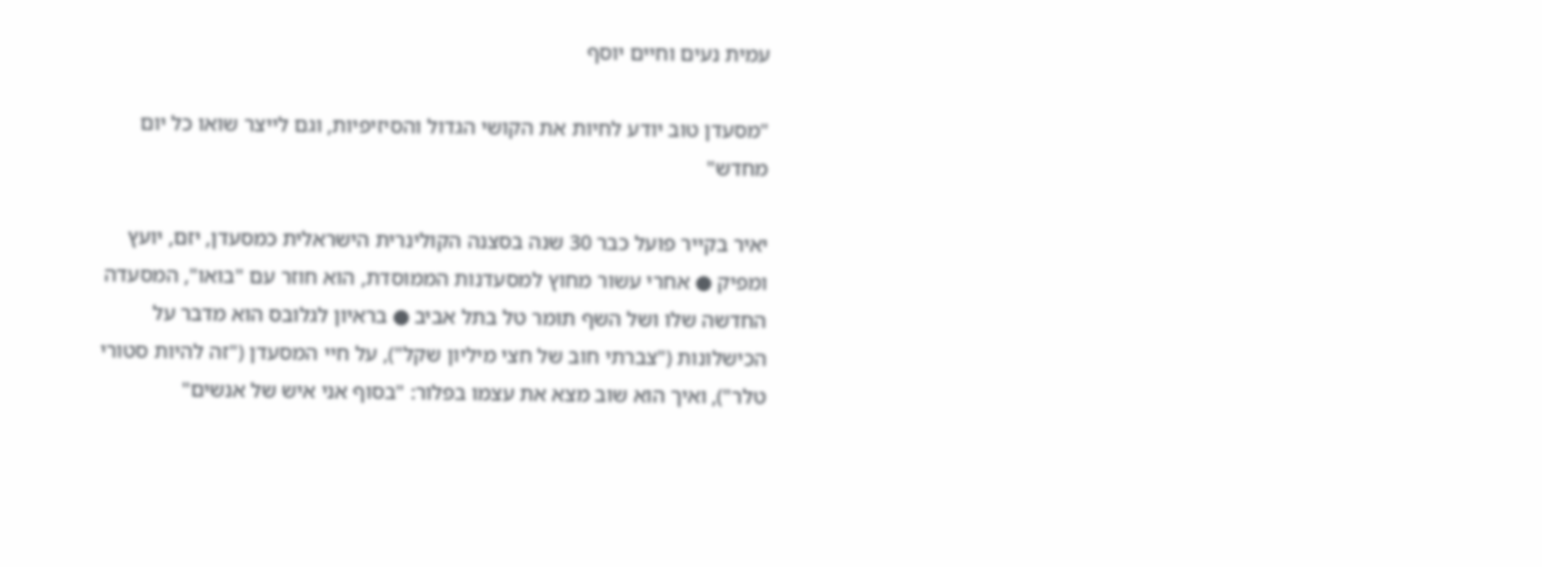עמית נעים וחיים יוסף

"מסעדן טוב יודע לחיות את הקושי הגדול והסיזיפיות, וגם לייצר שואו כל יום מחדש"

יאיר בקייר פועל כבר 30 שנה בסצנה הקולינרית הישראלית כמסעדן, יזם, יועץ ומפיק ● אחרי עשור מחוץ למסעדנות הממוסדת, הוא חוזר עם "בואו", המסעדה החדשה שלו ושל השף תומר טל בתל אביב ● בראיון לגלובס הוא מדבר על הכישלונות ("צברתי חוב של חצי מיליון שקל"), על חיי המסעדן ("זה להיות סטורי טלר"), ואיך הוא שוב מצא את עצמו בפלור: "בסוף אני איש של אנשים"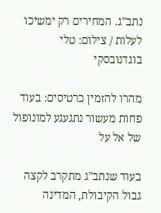נתב''ג. המחירים רק ימשיכו לעלות / צילום: טלי בוגדנובסקי

מהרו להזמין כרטיסים: בעוד פחות מעשור נתגעגע למונופול של אל על

בעוד שנתב"ג מתקרב לקצה גבול הקיבולת, המדינה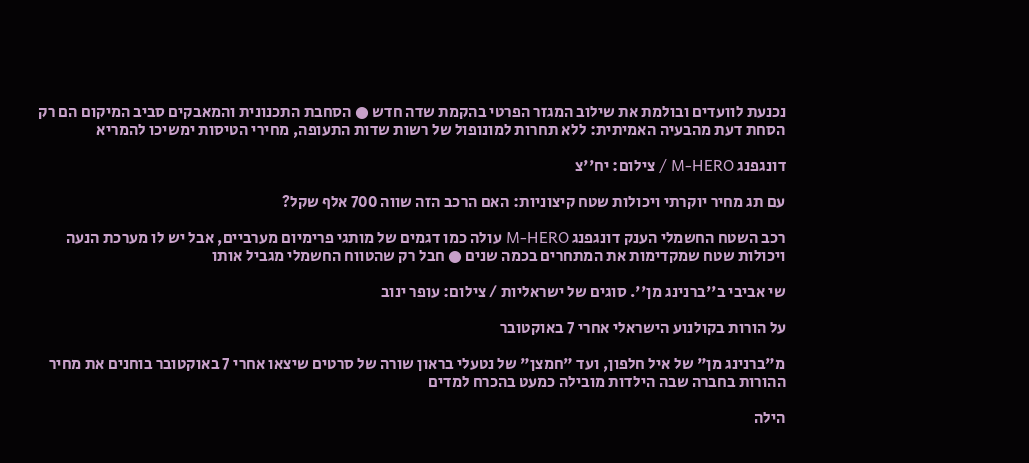נכנעת לוועדים ובולמת את שילוב המגזר הפרטי בהקמת שדה חדש ● הסחבת התכנונית והמאבקים סביב המיקום הם רק הסחת דעת מהבעיה האמיתית: ללא תחרות למונופול של רשות שדות התעופה, מחירי הטיסות ימשיכו להמריא

דונגפנג M-HERO / צילום: יח''צ

עם תג מחיר יוקרתי ויכולות שטח קיצוניות: האם הרכב הזה שווה 700 אלף שקל?

רכב השטח החשמלי הענק דונגפנג M-HERO עולה כמו דגמים של מותגי פרימיום מערביים, אבל יש לו מערכת הנעה ויכולות שטח שמקדימות את המתחרים בכמה שנים ● חבל רק שהטווח החשמלי מגביל אותו

שי אביבי ב''ברנינג מן''. סוגים של ישראליות / צילום: עופר ינוב

על הורות בקולנוע הישראלי אחרי 7 באוקטובר

מ"ברנינג מן" של איל חלפון, ועד "חמצן" של נטעלי בראון שורה של סרטים שיצאו אחרי 7 באוקטובר בוחנים את מחיר ההורות בחברה שבה הילדות מובילה כמעט בהכרח למדים

הילה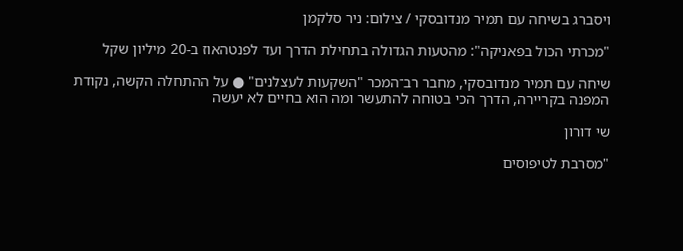ויסברג בשיחה עם תמיר מנדובסקי / צילום: ניר סלקמן

"מכרתי הכול בפאניקה": מהטעות הגדולה בתחילת הדרך ועד לפנטהאוז ב-20 מיליון שקל

שיחה עם תמיר מנדובסקי, מחבר רב־המכר "השקעות לעצלנים" ● על ההתחלה הקשה, נקודת המפנה בקריירה, הדרך הכי בטוחה להתעשר ומה הוא בחיים לא יעשה

שי דורון

"מסרבת לטיפוסים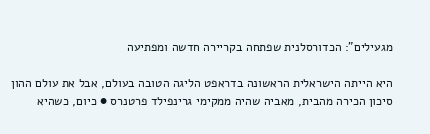מגעילים": הכדורסלנית שפתחה בקריירה חדשה ומפתיעה

היא הייתה הישראלית הראשונה בדראפט הליגה הטובה בעולם, אבל את עולם ההון סיכון הכירה מהבית, מאביה שהיה ממקימי גרינפילד פרטנרס ● כיום, כשהיא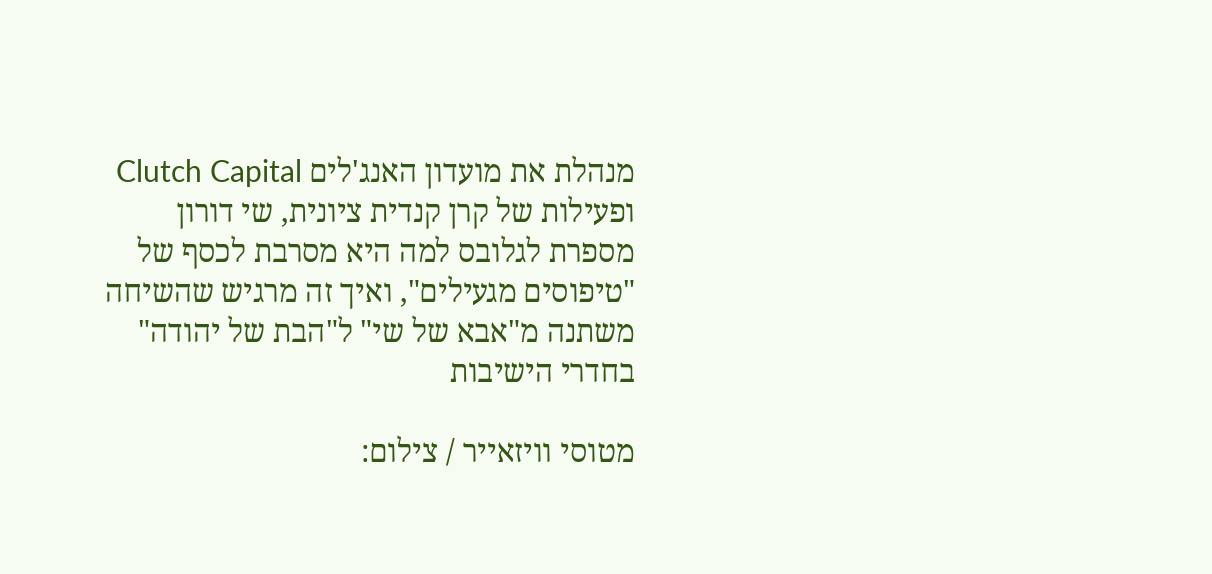מנהלת את מועדון האנג'לים Clutch Capital ופעילות של קרן קנדית ציונית, שי דורון מספרת לגלובס למה היא מסרבת לכסף של "טיפוסים מגעילים", ואיך זה מרגיש שהשיחה משתנה מ"אבא של שי" ל"הבת של יהודה" בחדרי הישיבות

מטוסי וויזאייר / צילום: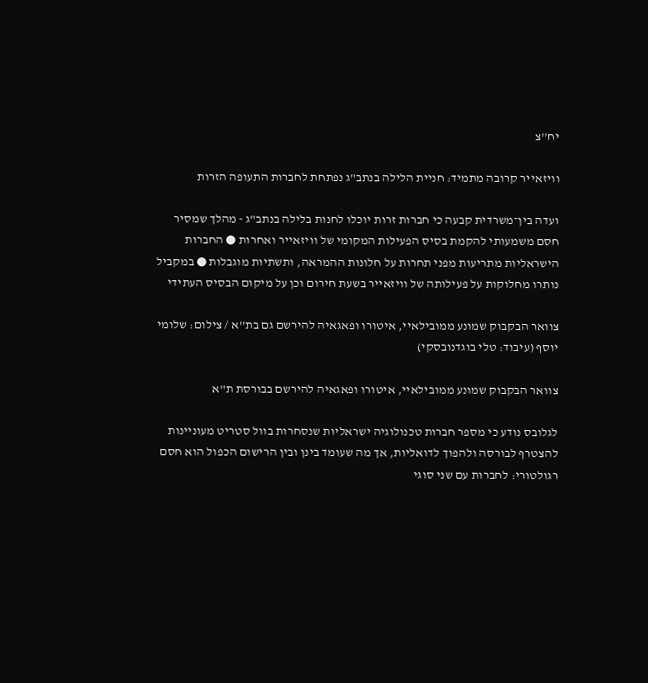יח''צ

וויזאייר קרובה מתמיד: חניית הלילה בנתב"ג נפתחת לחברות התעופה הזרות

ועדה בין־משרדית קבעה כי חברות זרות יוכלו לחנות בלילה בנתב"ג - מהלך שמסיר חסם משמעותי להקמת בסיס הפעילות המקומי של וויזאייר ואחרות ● החברות הישראליות מתריעות מפני תחרות על חלונות ההמראה, ותשתיות מוגבלות ● במקביל נותרו מחלוקות על פעילותה של וויזאייר בשעת חירום וכן על מיקום הבסיס העתידי

צוואר הבקבוק שמונע ממובילאיי, איטורו ופאגאיה להירשם גם בת''א / צילום: שלומי יוסף (עיבוד: טלי בוגדנובסקי)

צוואר הבקבוק שמונע ממובילאיי, איטורו ופאגאיה להירשם בבורסת ת"א

לגלובס נודע כי מספר חברות טכנולוגיה ישראליות שנסחרות בוול סטריט מעוניינות להצטרף לבורסה ולהפוך לדואליות, אך מה שעומד בינן ובין הרישום הכפול הוא חסם רגולטורי: לחברות עם שני סוגי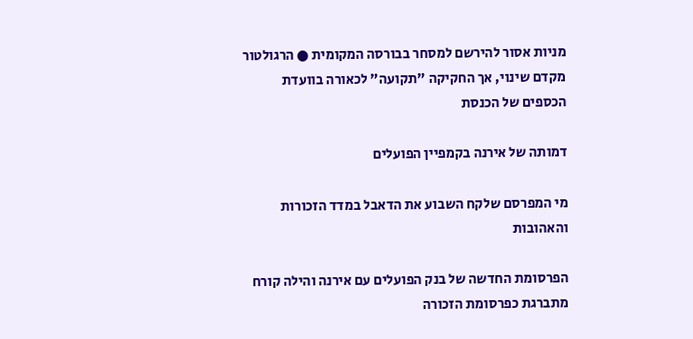מניות אסור להירשם למסחר בבורסה המקומית ● הרגולטור מקדם שינוי, אך החקיקה "תקועה" לכאורה בוועדת הכספים של הכנסת

דמותה של אירנה בקמפיין הפועלים

מי המפרסם שלקח השבוע את הדאבל במדד הזכורות והאהובות

הפרסומת החדשה של בנק הפועלים עם אירנה והילה קורח מתברגת כפרסומת הזכורה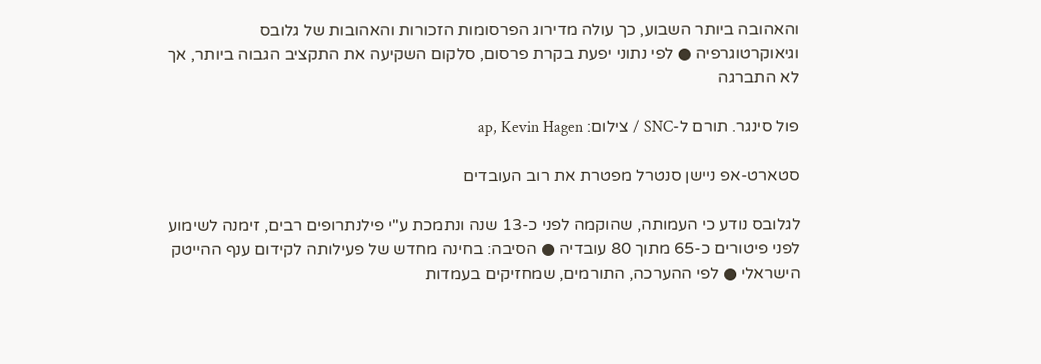והאהובה ביותר השבוע, כך עולה מדירוג הפרסומות הזכורות והאהובות של גלובס וגיאוקרטוגרפיה ● לפי נתוני יפעת בקרת פרסום, סלקום השקיעה את התקציב הגבוה ביותר, אך לא התברגה

פול סינגר. תורם ל-SNC / צילום: ap, Kevin Hagen

סטארט-אפ ניישן סנטרל מפטרת את רוב העובדים

לגלובס נודע כי העמותה, שהוקמה לפני כ-13 שנה ונתמכת ע"י פילנתרופים רבים, זימנה לשימוע לפני פיטורים כ-65 מתוך 80 עובדיה ● הסיבה: בחינה מחדש של פעילותה לקידום ענף ההייטק הישראלי ● לפי ההערכה, התורמים, שמחזיקים בעמדות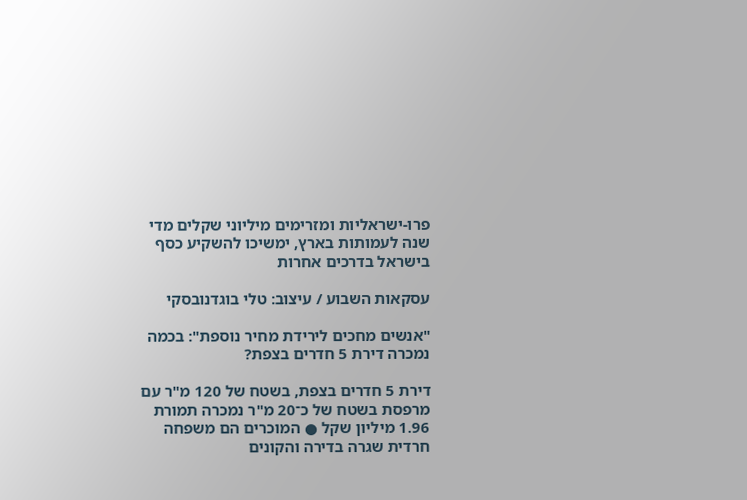פרו-ישראליות ומזרימים מיליוני שקלים מדי שנה לעמותות בארץ, ימשיכו להשקיע כסף בישראל בדרכים אחרות

עסקאות השבוע / עיצוב: טלי בוגדנובסקי

"אנשים מחכים לירידת מחיר נוספת": בכמה נמכרה דירת 5 חדרים בצפת?

דירת 5 חדרים בצפת, בשטח של 120 מ"ר עם מרפסת בשטח של כ־20 מ"ר נמכרה תמורת 1.96 מיליון שקל ● המוכרים הם משפחה חרדית שגרה בדירה והקונים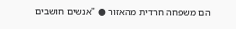הם משפחה חרדית מהאזור ● "אנשים חושבים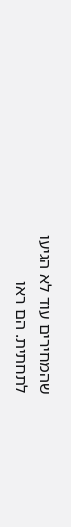שהמחירים עוד לא הגיעו לתחתית. הם ראו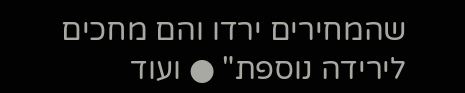שהמחירים ירדו והם מחכים לירידה נוספת" ● ועוד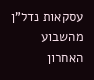עסקאות נדל"ן מהשבוע האחרון